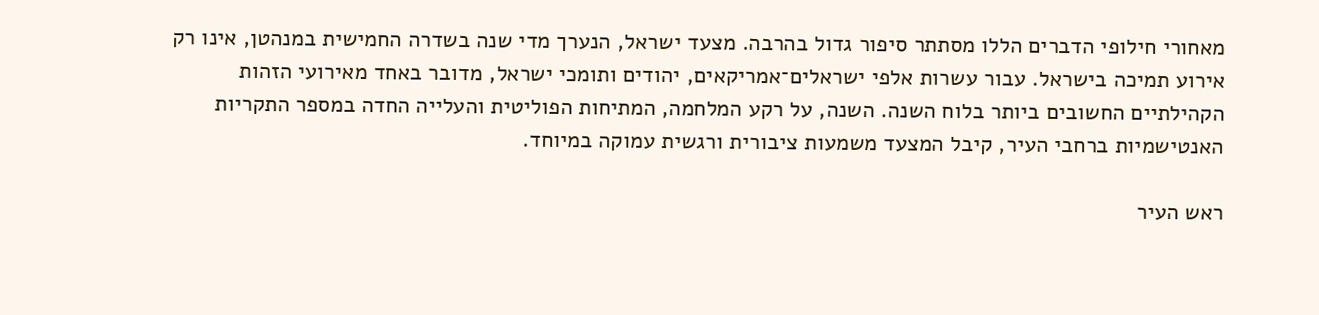מאחורי חילופי הדברים הללו מסתתר סיפור גדול בהרבה. מצעד ישראל, הנערך מדי שנה בשדרה החמישית במנהטן, אינו רק אירוע תמיכה בישראל. עבור עשרות אלפי ישראלים־אמריקאים, יהודים ותומכי ישראל, מדובר באחד מאירועי הזהות הקהילתיים החשובים ביותר בלוח השנה. השנה, על רקע המלחמה, המתיחות הפוליטית והעלייה החדה במספר התקריות האנטישמיות ברחבי העיר, קיבל המצעד משמעות ציבורית ורגשית עמוקה במיוחד.

ראש העיר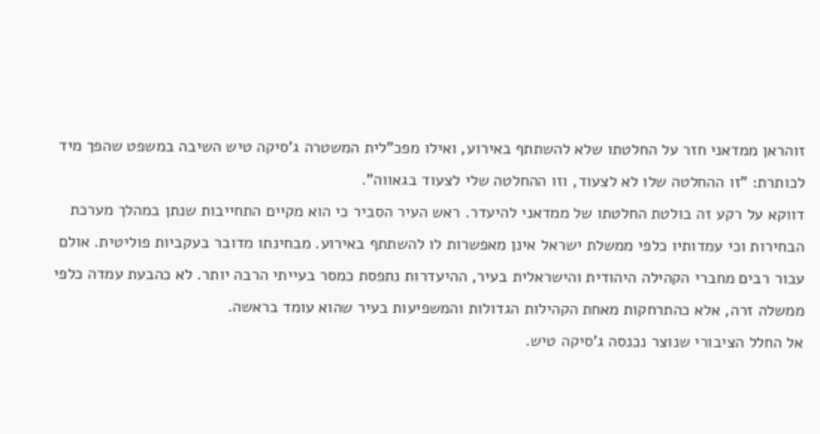זוהראן ממדאני חזר על החלטתו שלא להשתתף באירוע, ואילו מפכ"לית המשטרה ג'סיקה טיש השיבה במשפט שהפך מיד לכותרת: "זו ההחלטה שלו לא לצעוד, וזו ההחלטה שלי לצעוד בגאווה".
דווקא על רקע זה בולטת החלטתו של ממדאני להיעדר. ראש העיר הסביר כי הוא מקיים התחייבות שנתן במהלך מערכת הבחירות וכי עמדותיו כלפי ממשלת ישראל אינן מאפשרות לו להשתתף באירוע. מבחינתו מדובר בעקביות פוליטית. אולם עבור רבים מחברי הקהילה היהודית והישראלית בעיר, ההיעדרות נתפסת כמסר בעייתי הרבה יותר. לא כהבעת עמדה כלפי ממשלה זרה, אלא כהתרחקות מאחת הקהילות הגדולות והמשפיעות בעיר שהוא עומד בראשה.
אל החלל הציבורי שנוצר נכנסה ג'סיקה טיש.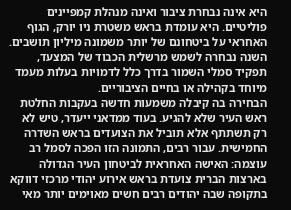היא אינה נבחרת ציבור ואינה מנהלת קמפיינים פוליטיים. היא עומדת בראש משטרת ניו יורק, הגוף האחראי על ביטחונם של יותר משמונה מיליון תושבים. השנה נבחרה לשמש מרשלית הכבוד של המצעד, תפקיד סמלי השמור בדרך כלל לדמויות בעלות מעמד מיוחד בקהילה או בחיים הציבוריים.
הבחירה בה קיבלה משמעות חדשה בעקבות החלטת ראש העיר שלא להגיע. בעוד ממדאני ייעדר, טיש לא רק תשתתף אלא תוביל את הצועדים בראש השדרה החמישית. עבור רבים, התמונה הזו הפכה לסמל רב עוצמה: האישה האחראית לביטחון העיר הגדולה בארצות הברית צועדת בראש אירוע יהודי מרכזי דווקא בתקופה שבה יהודים רבים חשים מאוימים יותר מאי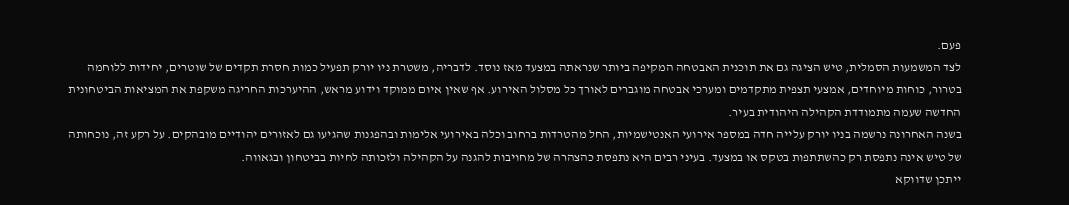פעם.
לצד המשמעות הסמלית, טיש הציגה גם את תוכנית האבטחה המקיפה ביותר שנראתה במצעד מאז נוסד. לדבריה, משטרת ניו יורק תפעיל כמות חסרת תקדים של שוטרים, יחידות ללוחמה בטרור, כוחות מיוחדים, אמצעי תצפית מתקדמים ומערכי אבטחה מוגברים לאורך כל מסלול האירוע. אף שאין איום ממוקד וידוע מראש, ההיערכות החריגה משקפת את המציאות הביטחונית החדשה שעמה מתמודדת הקהילה היהודית בעיר.
בשנה האחרונה נרשמה בניו יורק עלייה חדה במספר אירועי האנטישמיות, החל מהטרדות ברחוב וכלה באירועי אלימות ובהפגנות שהגיעו גם לאזורים יהודיים מובהקים. על רקע זה, נוכחותה של טיש אינה נתפסת רק כהשתתפות בטקס או במצעד. בעיני רבים היא נתפסת כהצהרה של מחויבות להגנה על הקהילה ולזכותה לחיות בביטחון ובגאווה.
ייתכן שדווקא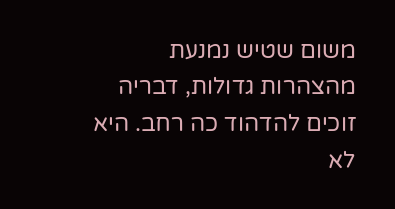משום שטיש נמנעת מהצהרות גדולות, דבריה זוכים להדהוד כה רחב. היא לא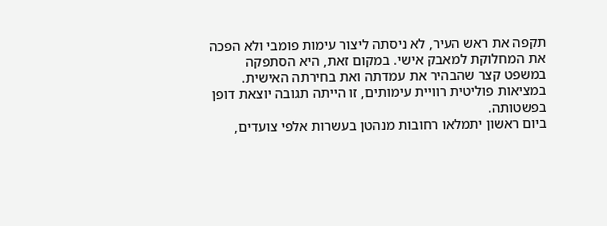תקפה את ראש העיר, לא ניסתה ליצור עימות פומבי ולא הפכה את המחלוקת למאבק אישי. במקום זאת, היא הסתפקה במשפט קצר שהבהיר את עמדתה ואת בחירתה האישית. במציאות פוליטית רוויית עימותים, זו הייתה תגובה יוצאת דופן בפשטותה.
ביום ראשון יתמלאו רחובות מנהטן בעשרות אלפי צועדים,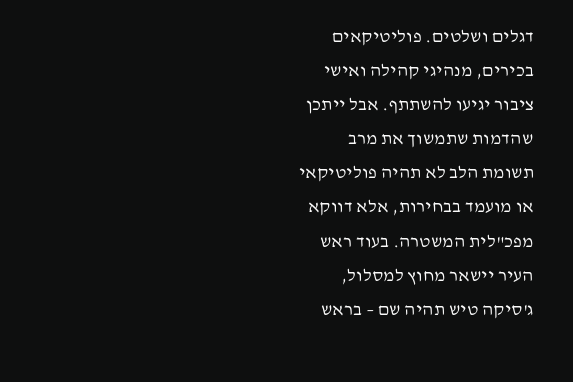דגלים ושלטים. פוליטיקאים בכירים, מנהיגי קהילה ואישי ציבור יגיעו להשתתף. אבל ייתכן שהדמות שתמשוך את מרב תשומת הלב לא תהיה פוליטיקאי או מועמד בבחירות, אלא דווקא מפכ"לית המשטרה. בעוד ראש העיר יישאר מחוץ למסלול, ג'סיקה טיש תהיה שם – בראש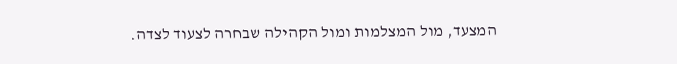המצעד, מול המצלמות ומול הקהילה שבחרה לצעוד לצדה.